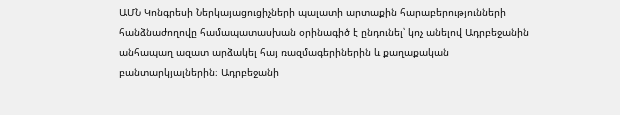ԱՄՆ Կոնգրեսի Ներկայացուցիչների պալատի արտաքին հարաբերությունների հանձնաժողովը համապատասխան օրինագիծ է ընդունել՝ կոչ անելով Ադրբեջանին անհապաղ ազատ արձակել հայ ռազմագերիներին և քաղաքական բանտարկյալներին։ Ադրբեջանի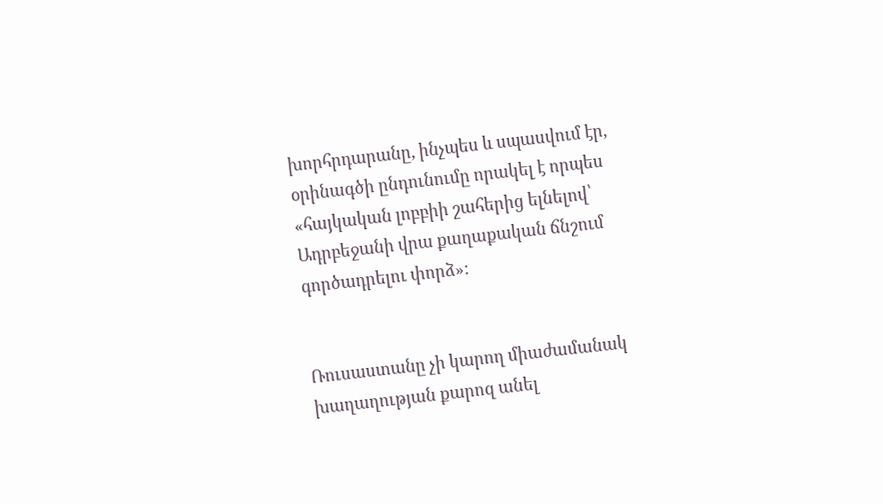խորհրդարանը, ինչպես և սպասվում էր, օրինագծի ընդունումը որակել է որպես «հայկական լոբբիի շահերից ելնելով՝ Ադրբեջանի վրա քաղաքական ճնշում գործադրելու փորձ»:


Ռուսաստանը չի կարող միաժամանակ խաղաղության քարոզ անել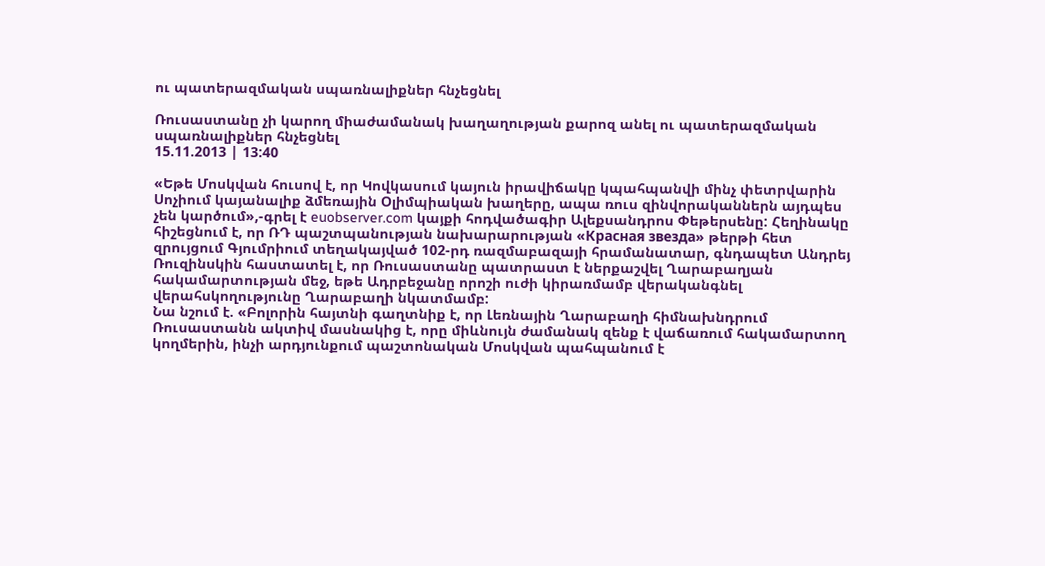ու պատերազմական սպառնալիքներ հնչեցնել

Ռուսաստանը չի կարող միաժամանակ խաղաղության քարոզ անել ու պատերազմական սպառնալիքներ հնչեցնել
15.11.2013 | 13:40

«Եթե Մոսկվան հուսով է, որ Կովկասում կայուն իրավիճակը կպահպանվի մինչ փետրվարին Սոչիում կայանալիք ձմեռային Օլիմպիական խաղերը, ապա ռուս զինվորականներն այդպես չեն կարծում»,-գրել է euobserver.com կայքի հոդվածագիր Ալեքսանդրոս Փեթերսենը: Հեղինակը հիշեցնում է, որ ՌԴ պաշտպանության նախարարության «Красная звезда» թերթի հետ զրույցում Գյումրիում տեղակայված 102-րդ ռազմաբազայի հրամանատար, գնդապետ Անդրեյ Ռուզինսկին հաստատել է, որ Ռուսաստանը պատրաստ է ներքաշվել Ղարաբաղյան հակամարտության մեջ, եթե Ադրբեջանը որոշի ուժի կիրառմամբ վերականգնել վերահսկողությունը Ղարաբաղի նկատմամբ:
Նա նշում է. «Բոլորին հայտնի գաղտնիք է, որ Լեռնային Ղարաբաղի հիմնախնդրում Ռուսաստանն ակտիվ մասնակից է, որը միևնույն ժամանակ զենք է վաճառում հակամարտող կողմերին, ինչի արդյունքում պաշտոնական Մոսկվան պահպանում է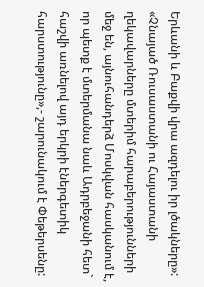Երևանի և Բաքվի վրա ազդելու իր լծակները»:
«Չնայած Ռուսաստանի ու Հայաստանի ղեկավարները մտերիմ հարաբերությունների մեջ են, այնուհանդերձ Մոսկվան հասկանում է, որ պետք է մտերմանա նաև Ադրբեջանի հետ` հաշվի առնելով այդ երկրի էներգետիկ հարստությունը»,- շարունակում է Փեթերսենը: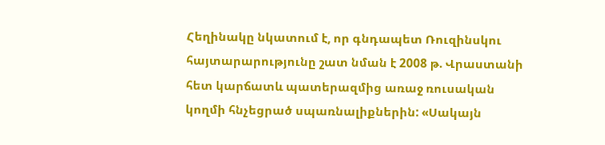Հեղինակը նկատում է, որ գնդապետ Ռուզինսկու հայտարարությունը շատ նման է 2008 թ. Վրաստանի հետ կարճատև պատերազմից առաջ ռուսական կողմի հնչեցրած սպառնալիքներին: «Սակայն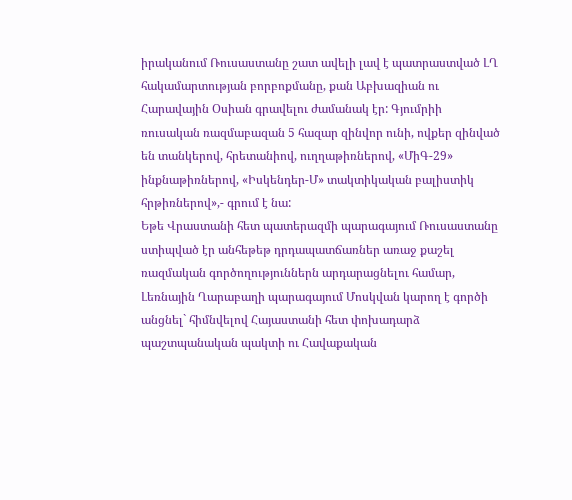իրականում Ռուսաստանը շատ ավելի լավ է պատրաստված ԼՂ հակամարտության բորբոքմանը, քան Աբխազիան ու Հարավային Օսիան գրավելու ժամանակ էր: Գյումրիի ռուսական ռազմաբազան 5 հազար զինվոր ունի, ովքեր զինված են տանկերով, հրետանիով, ուղղաթիռներով, «ՄիԳ-29» ինքնաթիռներով, «Իսկենդեր-Մ» տակտիկական բալիստիկ հրթիռներով»,- գրում է նա:
Եթե Վրաստանի հետ պատերազմի պարագայում Ռուսաստանը ստիպված էր անհեթեթ դրդապատճառներ առաջ քաշել ռազմական գործողություններն արդարացնելու համար, Լեռնային Ղարաբաղի պարագայում Մոսկվան կարող է գործի անցնել` հիմնվելով Հայաստանի հետ փոխադարձ պաշտպանական պակտի ու Հավաքական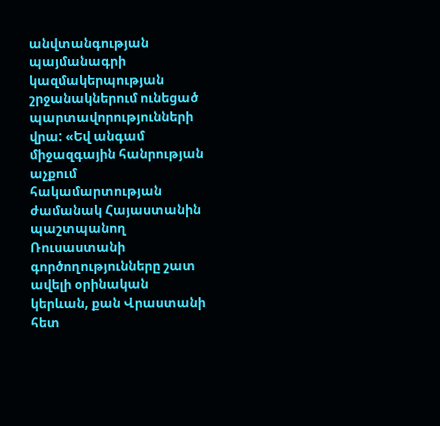անվտանգության պայմանագրի կազմակերպության շրջանակներում ունեցած պարտավորությունների վրա: «Եվ անգամ միջազգային հանրության աչքում հակամարտության ժամանակ Հայաստանին պաշտպանող Ռուսաստանի գործողությունները շատ ավելի օրինական կերևան, քան Վրաստանի հետ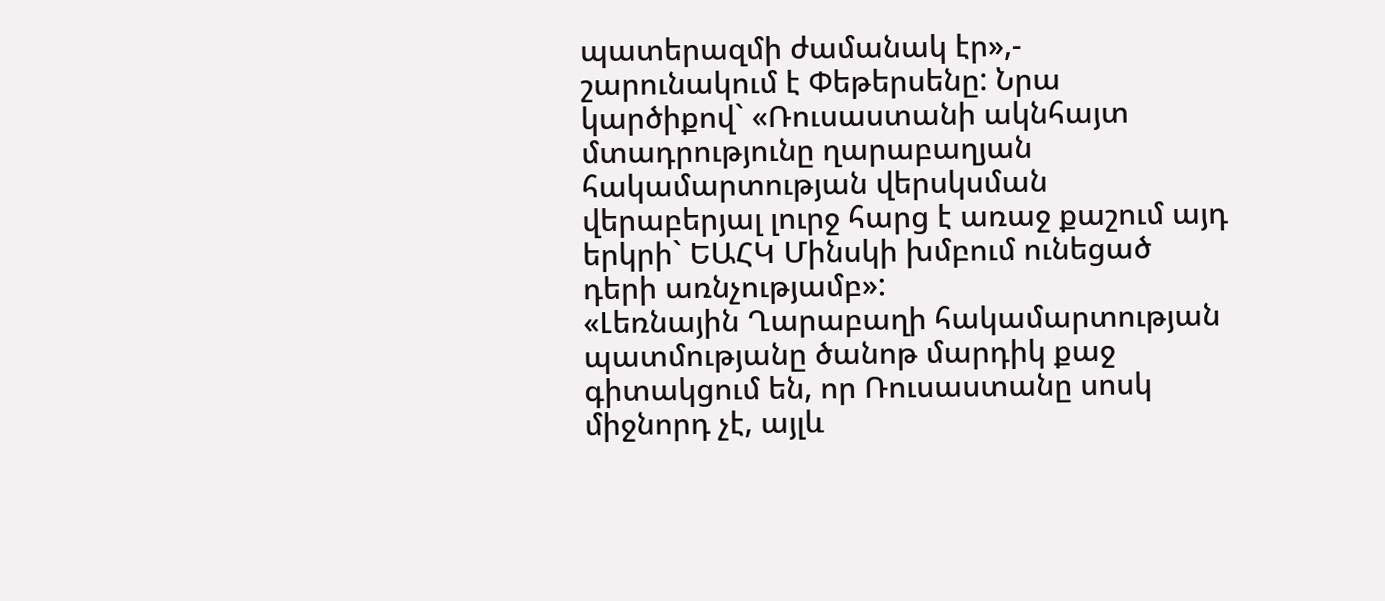պատերազմի ժամանակ էր»,- շարունակում է Փեթերսենը: Նրա կարծիքով` «Ռուսաստանի ակնհայտ մտադրությունը ղարաբաղյան հակամարտության վերսկսման վերաբերյալ լուրջ հարց է առաջ քաշում այդ երկրի` ԵԱՀԿ Մինսկի խմբում ունեցած դերի առնչությամբ»:
«Լեռնային Ղարաբաղի հակամարտության պատմությանը ծանոթ մարդիկ քաջ գիտակցում են, որ Ռուսաստանը սոսկ միջնորդ չէ, այլև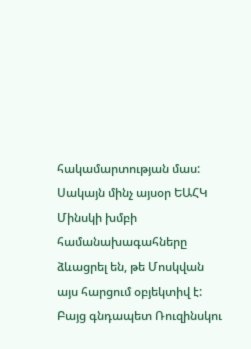հակամարտության մաս: Սակայն մինչ այսօր ԵԱՀԿ Մինսկի խմբի համանախագահները ձևացրել են, թե Մոսկվան այս հարցում օբյեկտիվ է: Բայց գնդապետ Ռուզինսկու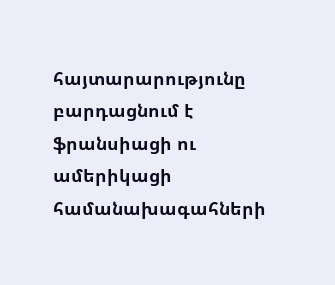հայտարարությունը բարդացնում է ֆրանսիացի ու ամերիկացի համանախագահների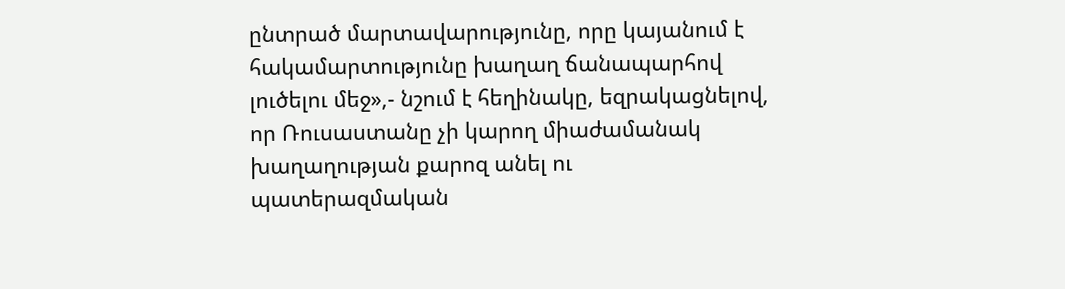ընտրած մարտավարությունը, որը կայանում է հակամարտությունը խաղաղ ճանապարհով լուծելու մեջ»,- նշում է հեղինակը, եզրակացնելով, որ Ռուսաստանը չի կարող միաժամանակ խաղաղության քարոզ անել ու պատերազմական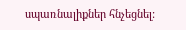սպառնալիքներ հնչեցնել: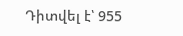Դիտվել է՝ 955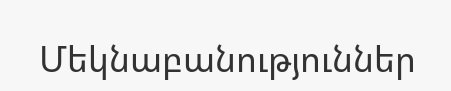Մեկնաբանություններ